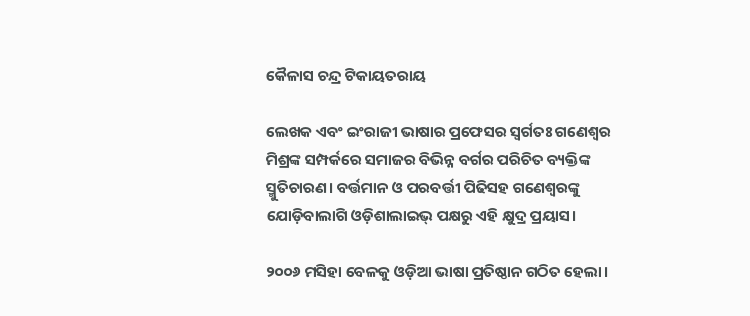କୈଳାସ ଚନ୍ଦ୍ର ଟିକାୟତରାୟ

ଲେଖକ ଏବଂ ଇଂରାଜୀ ଭାଷାର ପ୍ରଫେସର ସ୍ୱର୍ଗତଃ ଗଣେଶ୍ୱର ମିଶ୍ରଙ୍କ ସମ୍ପର୍କରେ ସମାଜର ବିଭିନ୍ନ ବର୍ଗର ପରିଚିତ ବ୍ୟକ୍ତିଙ୍କ ସ୍ମୁତିଚାରଣ। ବର୍ତ୍ତମାନ ଓ ପରବର୍ତ୍ତୀ ପିଢିସହ ଗଣେଶ୍ୱରଙ୍କୁ ଯୋଡ଼ିବାଲାଗି ଓଡ଼ିଶାଲାଇଭ୍ ପକ୍ଷରୁ ଏହି କ୍ଷୁଦ୍ର ପ୍ରୟାସ।

୨୦୦୬ ମସିହା ବେଳକୁ ଓଡ଼ିଆ ଭାଷା ପ୍ରତିଷ୍ଠାନ ଗଠିତ ହେଲା।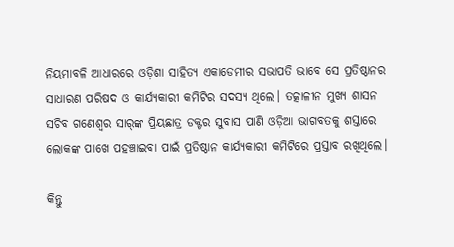ନିୟମାବଳି ଆଧାରରେ ଓଡ଼ିଶା ସାହିତ୍ୟ ଏକାଡେମୀର ସଭାପତି ଭାବେ ସେ ପ୍ରତିଷ୍ଠାନର ସାଧାରଣ ପରିଷଦ ଓ କାର୍ଯ୍ୟକାରୀ କମିଟିର ସଦସ୍ୟ ଥିଲେ। ତତ୍କାଳୀନ ମୁଖ୍ୟ ଶାସନ ସଚିବ ଗଣେଶ୍ୱର ସାର୍‌ଙ୍କ ପ୍ରିୟଛାତ୍ର ଡକ୍ଟର ସୁବାସ ପାଣି ଓଡ଼ିଆ ଭାଗବତକୁ ଶସ୍ତାରେ ଲୋକଙ୍କ ପାଖେ ପହଞ୍ଚାଇବା ପାଇଁ ପ୍ରତିଷ୍ଠାନ କାର୍ଯ୍ୟକାରୀ କମିଟିରେ ପ୍ରସ୍ତାବ ରଖିଥିଲେ।

କିନ୍ତୁ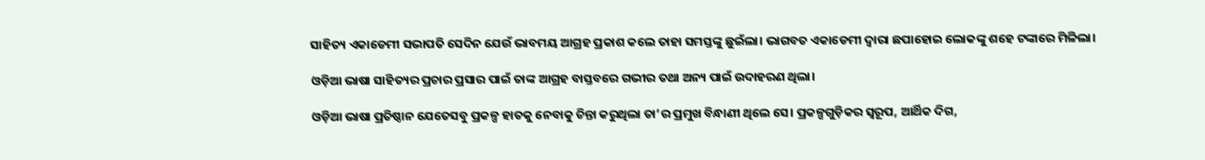ସାହିତ୍ୟ ଏକାଡେମୀ ସଭାପତି ସେଦିନ ଯେଉଁ ଭାବମୟ ଆଗ୍ରହ ପ୍ରକାଶ କଲେ ତାହା ସମସ୍ତଙ୍କୁ ଛୁଇଁଲା। ଭାଗବତ ଏକାଡେମୀ ଦ୍ୱାରା ଛପାହୋଇ ଲୋକଙ୍କୁ ଶହେ ଟଙ୍କାରେ ମିଳିଲା।

ଓଡ଼ିଆ ଭାଷା ସାହିତ୍ୟର ପ୍ରଚାର ପ୍ରସାର ପାଇଁ ତାଙ୍କ ଆଗ୍ରହ ବାସ୍ତବରେ ଗଭୀର ତଥା ଅନ୍ୟ ପାଇଁ ଉଦାହରଣ ଥିଲା।

ଓଡ଼ିଆ ଭାଷା ପ୍ରତିଷ୍ଠାନ ଯେତେସବୁ ପ୍ରକଳ୍ପ ହାତକୁ ନେବାକୁ ଚିନ୍ତା କରୁଥିଲା ତା’ର ପ୍ରମୁଖ ବିନ୍ଧାଣୀ ଥିଲେ ସେ। ପ୍ରକଳ୍ପଗୁଡ଼ିକର ସ୍ୱରୂପ, ଆର୍ଥିକ ଦିଗ,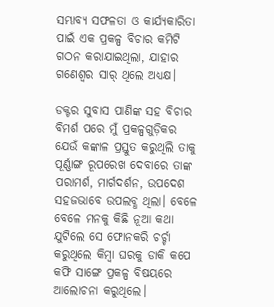ସମ୍ଭାବ୍ୟ ସଫଳତା ଓ କାର୍ଯ୍ୟକାରିତା ପାଇଁ ଏକ ପ୍ରକଳ୍ପ ବିଚାର କମିଟି ଗଠନ କରାଯାଇଥିଲା, ଯାହାର ଗଣେଶ୍ୱର ସାର୍‌ ଥିଲେ ଅଧ୍ୟକ୍ଷ।

ଡକ୍ଟର ସୁବାସ ପାଣିଙ୍କ ସହ ବିଚାର ବିମର୍ଶ ପରେ ମୁଁ ପ୍ରକଳ୍ପଗୁଡ଼ିକର ଯେଉଁ କଙ୍କାଳ ପ୍ରସ୍ତୁତ କରୁଥିଲି ତାକୁ ପୂର୍ଣ୍ଣାଙ୍ଗ ରୂପରେଖ ଦେବାରେ ତାଙ୍କ ପରାମର୍ଶ, ମାର୍ଗଦର୍ଶନ, ଉପଦେଶ ସହଜଭାବେ ଉପଲବ୍ଧ ଥିଲା। ବେଳେ ବେଳେ ମନକୁ କିଛି ନୂଆ କଥା ଯୁଟିଲେ ସେ ଫୋନକରି ଚର୍ଚ୍ଚା କରୁଥିଲେ କିମ୍ବା ଘରକୁ ଡାକି କପେ କଫି ସାଙ୍ଗେ ପ୍ରକଳ୍ପ ବିଷୟରେ ଆଲୋଚନା କରୁଥିଲେ।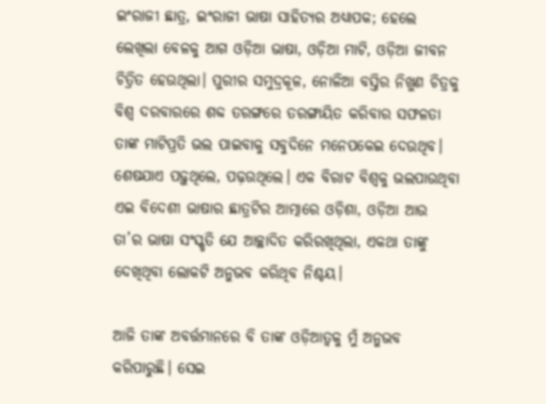ଇଂରାଜୀ ଛାତ୍ର, ଇଂରାଜୀ ଭାଷା ସାହିତ୍ୟର ଅଧ୍ୟାପକ; ହେଲେ ଲେଖିଲା ବେଳକୁ ଆଗ ଓଡ଼ିଆ ଭାଷା, ଓଡ଼ିଆ ମାଟି, ଓଡ଼ିଆ ଜୀବନ ଚିତ୍ରିତ ହେଉଥିଲା। ପୁରୀର ସମୁଦ୍ରକୂଳ, ନୋଳିଆ ବସ୍ତିର ନିଖୁଣ ଚିତ୍ରକୁ ବିଶ୍ୱ ଦରବାରରେ ଶବ୍ଦ ତରଙ୍ଗରେ ତରଙ୍ଗାୟିତ କରିବାର ସଫଳତା ତାଙ୍କ ମାଟିପ୍ରତି ଭଲ ପାଇବାକୁ ସବୁଦିନେ ମନେପକେଇ ଦେଉଥିବ। ଶେଷଯାଏ ପଢ଼ୁଥିଲେ, ପଢ଼ଉଥିଲେ। ଏକ ବିରାଟ ବିଶ୍ୱକୁ ଭଲପାଉଥିବା ଏଇ ବିଦେଶୀ ଭାଷାର ଛାତ୍ରଟିର ଆତ୍ମାରେ ଓଡ଼ିଶା, ଓଡ଼ିଆ ଆଉ ତା’ର ଭାଷା ସଂସ୍କୃତି ଯେ ଆଚ୍ଛାଦିତ କରିରଖିଥିଲା, ଏକଥା ତାଙ୍କୁ ଦେଖିଥିବା ଲୋକଟି ଅନୁଭବ କରିଥିବ ନିଶ୍ଚୟ।

ଆଜି ତାଙ୍କ ଅବର୍ତ୍ତମାନରେ ବି ତାଙ୍କ ଓଡ଼ିଆତ୍ୱକୁ ମୁଁ ଅନୁଭବ କରିପାରୁଛି। ସେଇ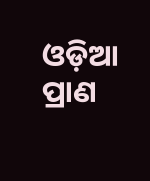ଓଡ଼ିଆ ପ୍ରାଣ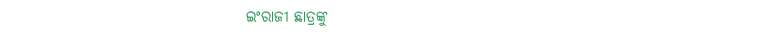ଇଂରାଜୀ ଛାତ୍ରଙ୍କୁ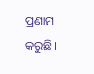ପ୍ରଣାମ କରୁଛି।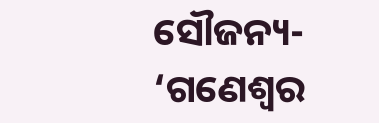ସୌଜନ୍ୟ- ‘ଗଣେଶ୍ୱର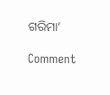ଗରିମା’

Comment